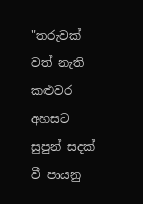"තරුවක් වත් නැති කළුවර අහසට
සුපුන් සදක් වී පායනු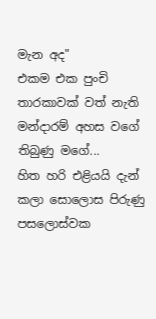මැන අද"
එකම එක පුංචි තාරකාවක් වත් නැති
මන්දාරම් අහස වගේ තිබුණු මගේ...
හිත හරි එළියයි දැන්
කලා සොලොස පිරුණු පසලොස්වක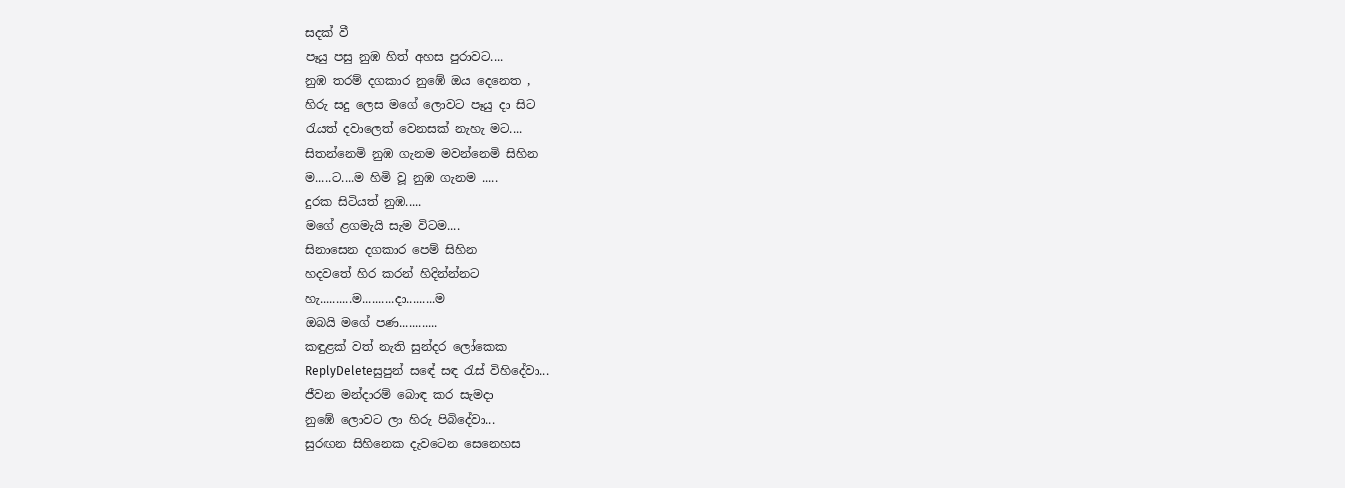සදක් වී
පෑයු පසු නුඹ හිත් අහස පුරාවට....
නුඹ තරම් දගකාර නුඹේ ඔය දෙනෙත ,
හිරු සදු ලෙස මගේ ලොවට පෑයු දා සිට
රැයත් දවාලෙත් වෙනසක් නැහැ මට....
සිතන්නෙමි නුඹ ගැනම මවන්නෙමි සිහින
ම.....ට....ම හිමි වූ නුඹ ගැනම .....
දුරක සිටියත් නුඹ.....
මගේ ළගමැයි සැම විටම....
සිනාසෙන දගකාර පෙම් සිහින
හදවතේ හිර කරන් හිදින්න්නට
හැ..........ම..........දා.........ම
ඔබයි මගේ පණ............
කඳුළක් වත් නැති සුන්දර ලෝකෙක
ReplyDeleteසුපුන් සඳේ සඳ රැස් විහිදේවා...
ජීවන මන්දාරම් බොඳ කර සැමදා
නුඹේ ලොවට ලා හිරු පිබිදේවා...
සුරඟන සිහිනෙක දැවටෙන සෙනෙහස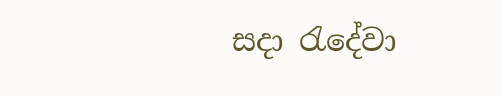සදා රැදේවා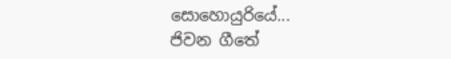සොහොයුරියේ...
ජිවන ගීතේ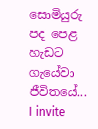සොමියුරු පද පෙළ
හැඩට ගැයේවා ජීවිතයේ...
I invite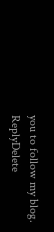you to follow my blog.
ReplyDelete